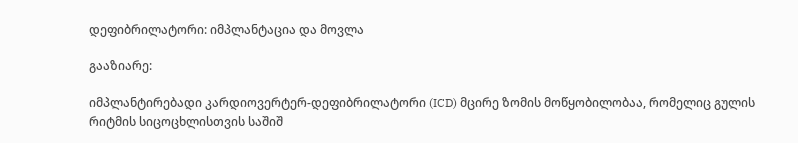დეფიბრილატორი: იმპლანტაცია და მოვლა

გააზიარე:

იმპლანტირებადი კარდიოვერტერ-დეფიბრილატორი (ICD) მცირე ზომის მოწყობილობაა, რომელიც გულის რიტმის სიცოცხლისთვის საშიშ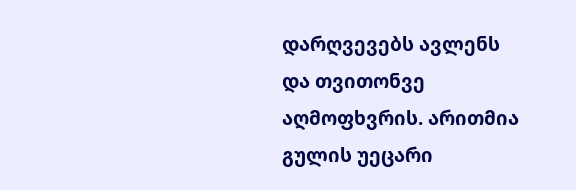დარღვევებს ავლენს და თვითონვე აღმოფხვრის. არითმია გულის უეცარი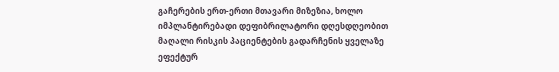გაჩერების ერთ-ერთი მთავარი მიზეზია, ხოლო იმპლანტირებადი დეფიბრილატორი დღესდღეობით მაღალი რისკის პაციენტების გადარჩენის ყველაზე ეფექტურ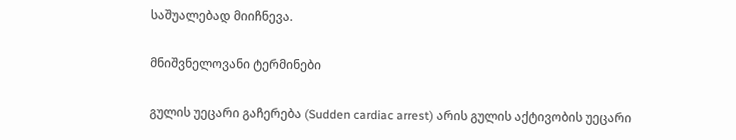საშუალებად მიიჩნევა.

მნიშვნელოვანი ტერმინები

გულის უეცარი გაჩერება (Sudden cardiac arrest) არის გულის აქტივობის უეცარი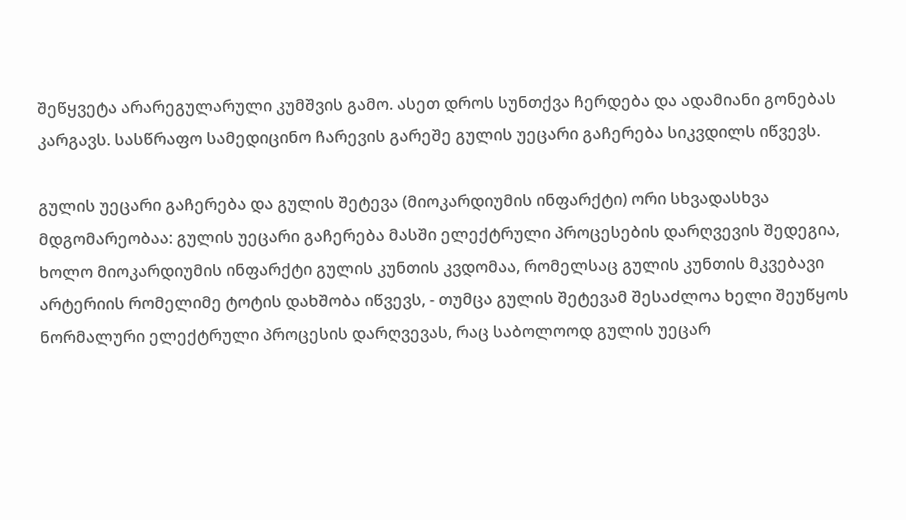შეწყვეტა არარეგულარული კუმშვის გამო. ასეთ დროს სუნთქვა ჩერდება და ადამიანი გონებას კარგავს. სასწრაფო სამედიცინო ჩარევის გარეშე გულის უეცარი გაჩერება სიკვდილს იწვევს.

გულის უეცარი გაჩერება და გულის შეტევა (მიოკარდიუმის ინფარქტი) ორი სხვადასხვა მდგომარეობაა: გულის უეცარი გაჩერება მასში ელექტრული პროცესების დარღვევის შედეგია, ხოლო მიოკარდიუმის ინფარქტი გულის კუნთის კვდომაა, რომელსაც გულის კუნთის მკვებავი არტერიის რომელიმე ტოტის დახშობა იწვევს, - თუმცა გულის შეტევამ შესაძლოა ხელი შეუწყოს ნორმალური ელექტრული პროცესის დარღვევას, რაც საბოლოოდ გულის უეცარ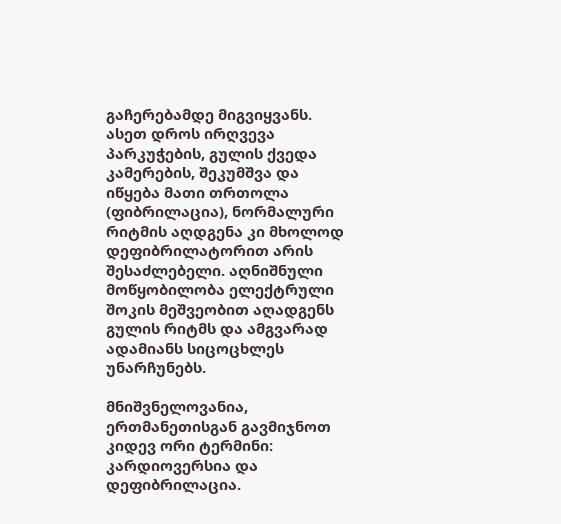გაჩერებამდე მიგვიყვანს. ასეთ დროს ირღვევა პარკუჭების, გულის ქვედა კამერების, შეკუმშვა და იწყება მათი თრთოლა (ფიბრილაცია), ნორმალური რიტმის აღდგენა კი მხოლოდ დეფიბრილატორით არის შესაძლებელი. აღნიშნული მოწყობილობა ელექტრული შოკის მეშვეობით აღადგენს გულის რიტმს და ამგვარად ადამიანს სიცოცხლეს უნარჩუნებს.

მნიშვნელოვანია, ერთმანეთისგან გავმიჯნოთ კიდევ ორი ტერმინი: კარდიოვერსია და დეფიბრილაცია.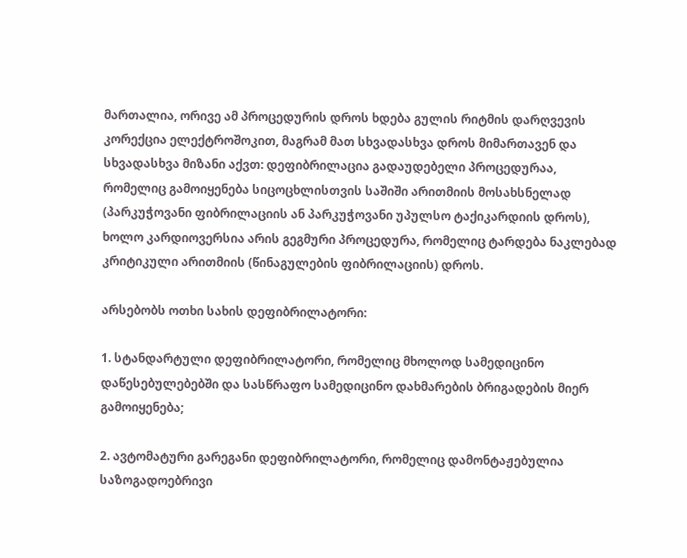მართალია, ორივე ამ პროცედურის დროს ხდება გულის რიტმის დარღვევის კორექცია ელექტროშოკით, მაგრამ მათ სხვადასხვა დროს მიმართავენ და სხვადასხვა მიზანი აქვთ: დეფიბრილაცია გადაუდებელი პროცედურაა, რომელიც გამოიყენება სიცოცხლისთვის საშიში არითმიის მოსახსნელად (პარკუჭოვანი ფიბრილაციის ან პარკუჭოვანი უპულსო ტაქიკარდიის დროს), ხოლო კარდიოვერსია არის გეგმური პროცედურა, რომელიც ტარდება ნაკლებად კრიტიკული არითმიის (წინაგულების ფიბრილაციის) დროს.

არსებობს ოთხი სახის დეფიბრილატორი:

1. სტანდარტული დეფიბრილატორი, რომელიც მხოლოდ სამედიცინო დაწესებულებებში და სასწრაფო სამედიცინო დახმარების ბრიგადების მიერ გამოიყენება;

2. ავტომატური გარეგანი დეფიბრილატორი, რომელიც დამონტაჟებულია საზოგადოებრივი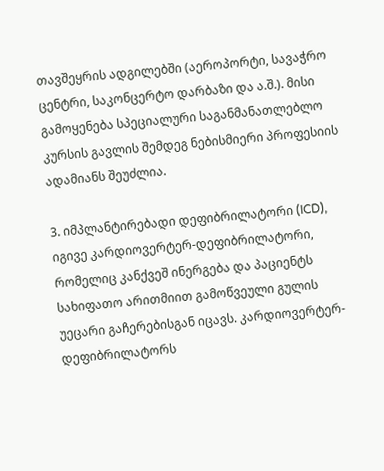თავშეყრის ადგილებში (აეროპორტი, სავაჭრო ცენტრი, საკონცერტო დარბაზი და ა.შ.). მისი გამოყენება სპეციალური საგანმანათლებლო კურსის გავლის შემდეგ ნებისმიერი პროფესიის ადამიანს შეუძლია.

3. იმპლანტირებადი დეფიბრილატორი (ICD), იგივე კარდიოვერტერ-დეფიბრილატორი, რომელიც კანქვეშ ინერგება და პაციენტს სახიფათო არითმიით გამოწვეული გულის უეცარი გაჩერებისგან იცავს. კარდიოვერტერ-დეფიბრილატორს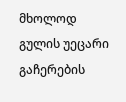მხოლოდ გულის უეცარი გაჩერების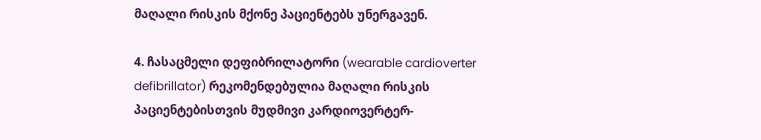მაღალი რისკის მქონე პაციენტებს უნერგავენ.

4. ჩასაცმელი დეფიბრილატორი (wearable cardioverter defibrillator) რეკომენდებულია მაღალი რისკის პაციენტებისთვის მუდმივი კარდიოვერტერ-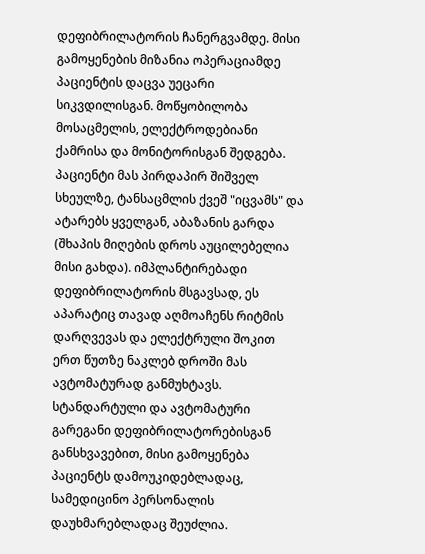დეფიბრილატორის ჩანერგვამდე. მისი გამოყენების მიზანია ოპერაციამდე პაციენტის დაცვა უეცარი სიკვდილისგან. მოწყობილობა მოსაცმელის, ელექტროდებიანი ქამრისა და მონიტორისგან შედგება. პაციენტი მას პირდაპირ შიშველ სხეულზე, ტანსაცმლის ქვეშ "იცვამს" და ატარებს ყველგან, აბაზანის გარდა (შხაპის მიღების დროს აუცილებელია მისი გახდა). იმპლანტირებადი დეფიბრილატორის მსგავსად, ეს აპარატიც თავად აღმოაჩენს რიტმის დარღვევას და ელექტრული შოკით ერთ წუთზე ნაკლებ დროში მას ავტომატურად განმუხტავს. სტანდარტული და ავტომატური გარეგანი დეფიბრილატორებისგან განსხვავებით, მისი გამოყენება პაციენტს დამოუკიდებლადაც, სამედიცინო პერსონალის დაუხმარებლადაც შეუძლია.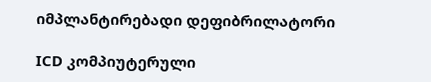იმპლანტირებადი დეფიბრილატორი

ICD კომპიუტერული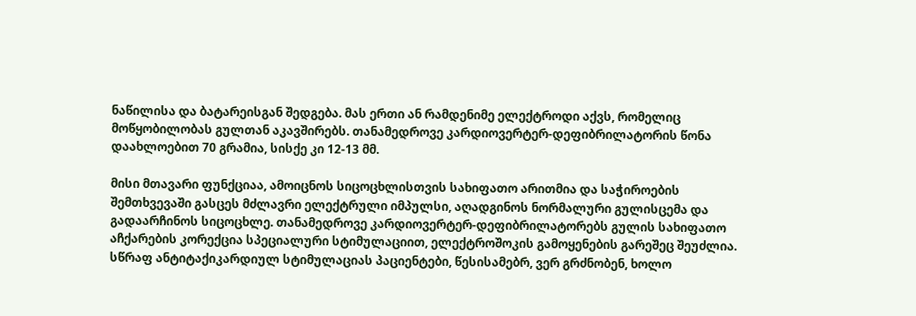ნაწილისა და ბატარეისგან შედგება. მას ერთი ან რამდენიმე ელექტროდი აქვს, რომელიც მოწყობილობას გულთან აკავშირებს. თანამედროვე კარდიოვერტერ-დეფიბრილატორის წონა დაახლოებით 70 გრამია, სისქე კი 12-13 მმ.

მისი მთავარი ფუნქციაა, ამოიცნოს სიცოცხლისთვის სახიფათო არითმია და საჭიროების შემთხვევაში გასცეს მძლავრი ელექტრული იმპულსი, აღადგინოს ნორმალური გულისცემა და გადაარჩინოს სიცოცხლე. თანამედროვე კარდიოვერტერ-დეფიბრილატორებს გულის სახიფათო აჩქარების კორექცია სპეციალური სტიმულაციით, ელექტროშოკის გამოყენების გარეშეც შეუძლია. სწრაფ ანტიტაქიკარდიულ სტიმულაციას პაციენტები, წესისამებრ, ვერ გრძნობენ, ხოლო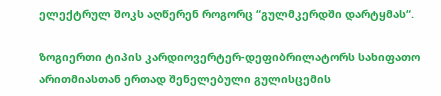ელექტრულ შოკს აღწერენ როგორც “გულმკერდში დარტყმას“.

ზოგიერთი ტიპის კარდიოვერტერ-დეფიბრილატორს სახიფათო არითმიასთან ერთად შენელებული გულისცემის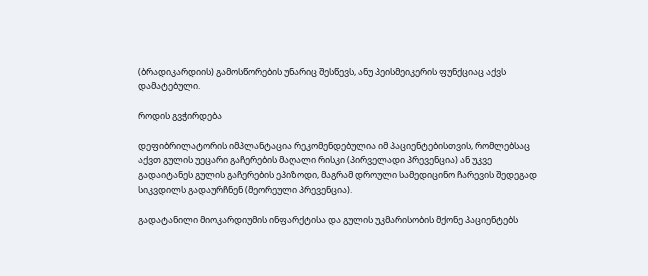(ბრადიკარდიის) გამოსწორების უნარიც შესწევს, ანუ პეისმეიკერის ფუნქციაც აქვს დამატებული.

როდის გვჭირდება

დეფიბრილატორის იმპლანტაცია რეკომენდებულია იმ პაციენტებისთვის, რომლებსაც აქვთ გულის უეცარი გაჩერების მაღალი რისკი (პირველადი პრევენცია) ან უკვე გადაიტანეს გულის გაჩერების ეპიზოდი, მაგრამ დროული სამედიცინო ჩარევის შედეგად სიკვდილს გადაურჩნენ (მეორეული პრევენცია).

გადატანილი მიოკარდიუმის ინფარქტისა და გულის უკმარისობის მქონე პაციენტებს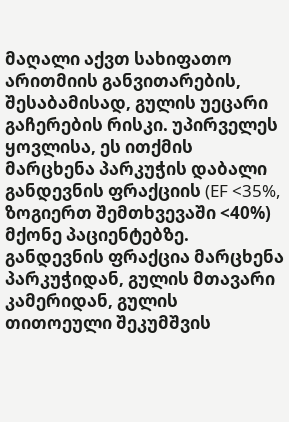მაღალი აქვთ სახიფათო არითმიის განვითარების, შესაბამისად, გულის უეცარი გაჩერების რისკი. უპირველეს ყოვლისა, ეს ითქმის მარცხენა პარკუჭის დაბალი განდევნის ფრაქციის (EF <35%, ზოგიერთ შემთხვევაში <40%) მქონე პაციენტებზე. განდევნის ფრაქცია მარცხენა პარკუჭიდან, გულის მთავარი კამერიდან, გულის თითოეული შეკუმშვის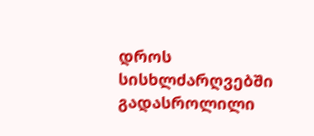დროს სისხლძარღვებში გადასროლილი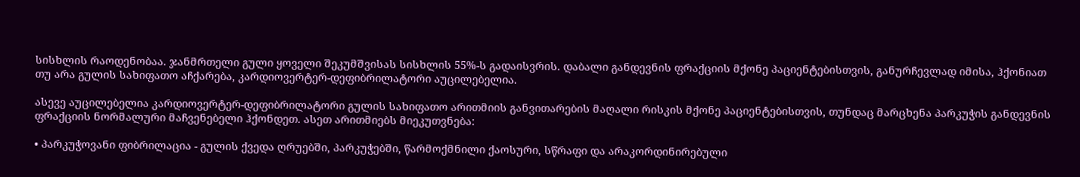სისხლის რაოდენობაა. ჯანმრთელი გული ყოველი შეკუმშვისას სისხლის 55%-ს გადაისვრის. დაბალი განდევნის ფრაქციის მქონე პაციენტებისთვის, განურჩევლად იმისა, ჰქონიათ თუ არა გულის სახიფათო აჩქარება, კარდიოვერტერ-დეფიბრილატორი აუცილებელია.

ასევე აუცილებელია კარდიოვერტერ-დეფიბრილატორი გულის სახიფათო არითმიის განვითარების მაღალი რისკის მქონე პაციენტებისთვის, თუნდაც მარცხენა პარკუჭის განდევნის ფრაქციის ნორმალური მაჩვენებელი ჰქონდეთ. ასეთ არითმიებს მიეკუთვნება:

• პარკუჭოვანი ფიბრილაცია - გულის ქვედა ღრუებში, პარკუჭებში, წარმოქმნილი ქაოსური, სწრაფი და არაკორდინირებული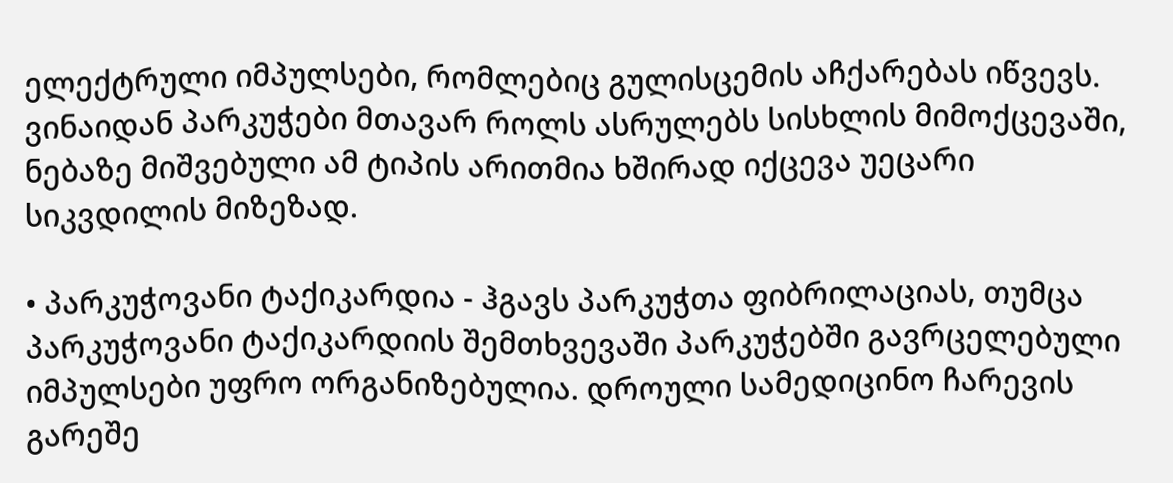ელექტრული იმპულსები, რომლებიც გულისცემის აჩქარებას იწვევს. ვინაიდან პარკუჭები მთავარ როლს ასრულებს სისხლის მიმოქცევაში, ნებაზე მიშვებული ამ ტიპის არითმია ხშირად იქცევა უეცარი სიკვდილის მიზეზად.

• პარკუჭოვანი ტაქიკარდია - ჰგავს პარკუჭთა ფიბრილაციას, თუმცა პარკუჭოვანი ტაქიკარდიის შემთხვევაში პარკუჭებში გავრცელებული იმპულსები უფრო ორგანიზებულია. დროული სამედიცინო ჩარევის გარეშე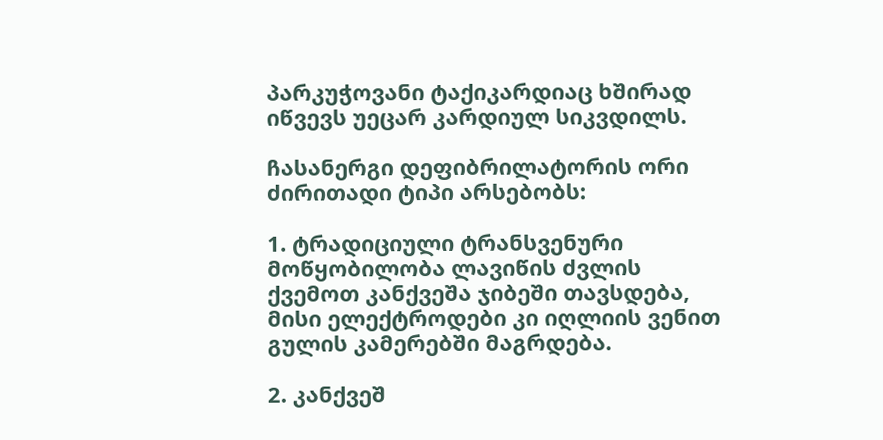პარკუჭოვანი ტაქიკარდიაც ხშირად იწვევს უეცარ კარდიულ სიკვდილს.

ჩასანერგი დეფიბრილატორის ორი ძირითადი ტიპი არსებობს:

1. ტრადიციული ტრანსვენური მოწყობილობა ლავიწის ძვლის ქვემოთ კანქვეშა ჯიბეში თავსდება, მისი ელექტროდები კი იღლიის ვენით გულის კამერებში მაგრდება.

2. კანქვეშ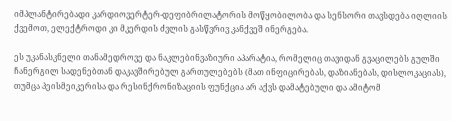იმპლანტირებადი კარდიოვერტერ-დეფიბრილატორის მოწყობილობა და სენსორი თავსდება იღლიის ქვემოთ, ელექტროდი კი მკერდის ძვლის გასწვრივ კანქვეშ ინერგება.

ეს უკანასკნელი თანამედროვე და ნაკლებინვაზიური აპარატია, რომელიც თავიდან გვაცილებს გულში ჩანერგილ სადენებთან დაკავშირებულ გართულებებს (მათ ინფიცირებას, დაზიანებას, დისლოკაციას), თუმცა პეისმეიკერისა და რესინქრონიზაციის ფუნქცია არ აქვს დამატებული და ამიტომ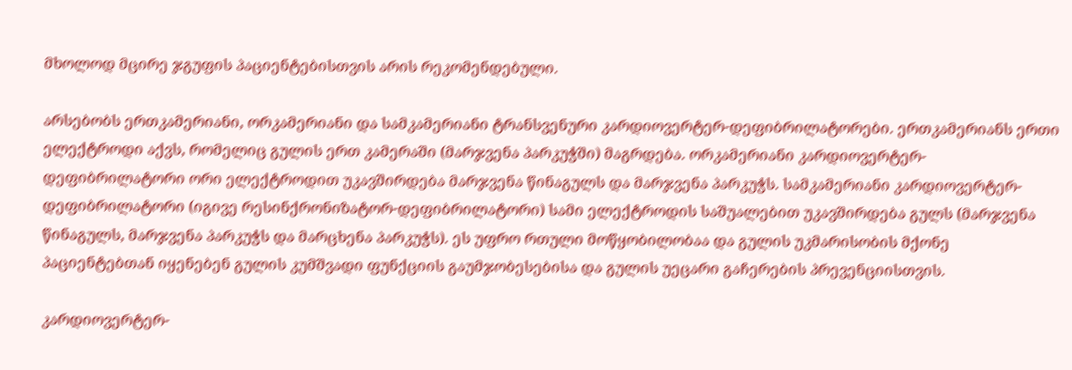მხოლოდ მცირე ჯგუფის პაციენტებისთვის არის რეკომენდებული.

არსებობს ერთკამერიანი, ორკამერიანი და სამკამერიანი ტრანსვენური კარდიოვერტერ-დეფიბრილატორები. ერთკამერიანს ერთი ელექტროდი აქვს, რომელიც გულის ერთ კამერაში (მარჯვენა პარკუჭში) მაგრდება. ორკამერიანი კარდიოვერტერ-დეფიბრილატორი ორი ელექტროდით უკავშირდება მარჯვენა წინაგულს და მარჯვენა პარკუჭს. სამკამერიანი კარდიოვერტერ-დეფიბრილატორი (იგივე რესინქრონიზატორ-დეფიბრილატორი) სამი ელექტროდის საშუალებით უკავშირდება გულს (მარჯვენა წინაგულს, მარჯვენა პარკუჭს და მარცხენა პარკუჭს). ეს უფრო რთული მოწყობილობაა და გულის უკმარისობის მქონე პაციენტებთან იყენებენ გულის კუმშვადი ფუნქციის გაუმჯობესებისა და გულის უეცარი გაჩერების პრევენციისთვის.

კარდიოვერტერ-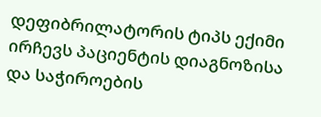დეფიბრილატორის ტიპს ექიმი ირჩევს პაციენტის დიაგნოზისა და საჭიროების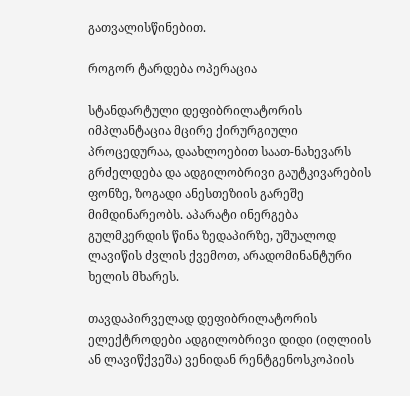გათვალისწინებით.

როგორ ტარდება ოპერაცია

სტანდარტული დეფიბრილატორის იმპლანტაცია მცირე ქირურგიული პროცედურაა, დაახლოებით საათ-ნახევარს გრძელდება და ადგილობრივი გაუტკივარების ფონზე, ზოგადი ანესთეზიის გარეშე მიმდინარეობს. აპარატი ინერგება გულმკერდის წინა ზედაპირზე, უშუალოდ ლავიწის ძვლის ქვემოთ, არადომინანტური ხელის მხარეს.

თავდაპირველად დეფიბრილატორის ელექტროდები ადგილობრივი დიდი (იღლიის ან ლავიწქვეშა) ვენიდან რენტგენოსკოპიის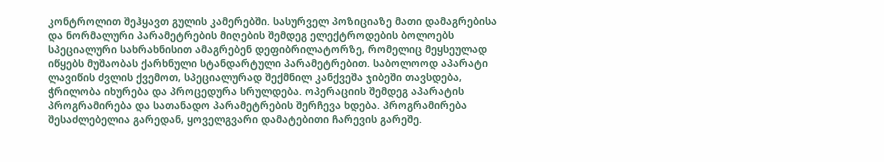კონტროლით შეჰყავთ გულის კამერებში. სასურველ პოზიციაზე მათი დამაგრებისა და ნორმალური პარამეტრების მიღების შემდეგ ელექტროდების ბოლოებს სპეციალური სახრახნისით ამაგრებენ დეფიბრილატორზე, რომელიც მეყსეულად იწყებს მუშაობას ქარხნული სტანდარტული პარამეტრებით. საბოლოოდ აპარატი ლავიწის ძვლის ქვემოთ, სპეციალურად შექმნილ კანქვეშა ჯიბეში თავსდება, ჭრილობა იხურება და პროცედურა სრულდება. ოპერაციის შემდეგ აპარატის პროგრამირება და სათანადო პარამეტრების შერჩევა ხდება. პროგრამირება შესაძლებელია გარედან, ყოველგვარი დამატებითი ჩარევის გარეშე.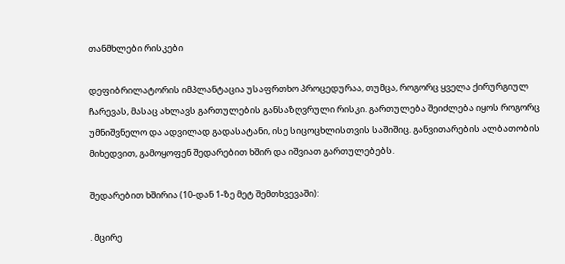თანმხლები რისკები

დეფიბრილატორის იმპლანტაცია უსაფრთხო პროცედურაა, თუმცა, როგორც ყველა ქირურგიულ ჩარევას, მასაც ახლავს გართულების განსაზღვრული რისკი. გართულება შეიძლება იყოს როგორც უმნიშვნელო და ადვილად გადასატანი, ისე სიცოცხლისთვის საშიშიც. განვითარების ალბათობის მიხედვით, გამოყოფენ შედარებით ხშირ და იშვიათ გართულებებს.

შედარებით ხშირია (10-დან 1-ზე მეტ შემთხვევაში):

. მცირე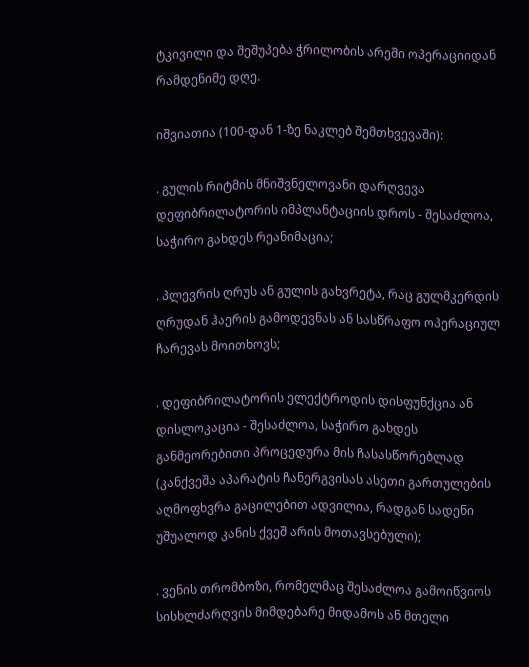ტკივილი და შეშუპება ჭრილობის არეში ოპერაციიდან რამდენიმე დღე.

იშვიათია (100-დან 1-ზე ნაკლებ შემთხვევაში):

. გულის რიტმის მნიშვნელოვანი დარღვევა დეფიბრილატორის იმპლანტაციის დროს - შესაძლოა, საჭირო გახდეს რეანიმაცია;

. პლევრის ღრუს ან გულის გახვრეტა, რაც გულმკერდის ღრუდან ჰაერის გამოდევნას ან სასწრაფო ოპერაციულ ჩარევას მოითხოვს;

. დეფიბრილატორის ელექტროდის დისფუნქცია ან დისლოკაცია - შესაძლოა, საჭირო გახდეს განმეორებითი პროცედურა მის ჩასასწორებლად (კანქვეშა აპარატის ჩანერგვისას ასეთი გართულების აღმოფხვრა გაცილებით ადვილია, რადგან სადენი უშუალოდ კანის ქვეშ არის მოთავსებული);

. ვენის თრომბოზი, რომელმაც შესაძლოა გამოიწვიოს სისხლძარღვის მიმდებარე მიდამოს ან მთელი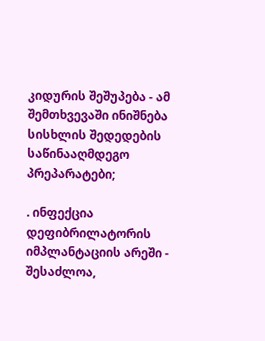კიდურის შეშუპება - ამ შემთხვევაში ინიშნება სისხლის შედედების საწინააღმდეგო პრეპარატები;

. ინფექცია დეფიბრილატორის იმპლანტაციის არეში - შესაძლოა,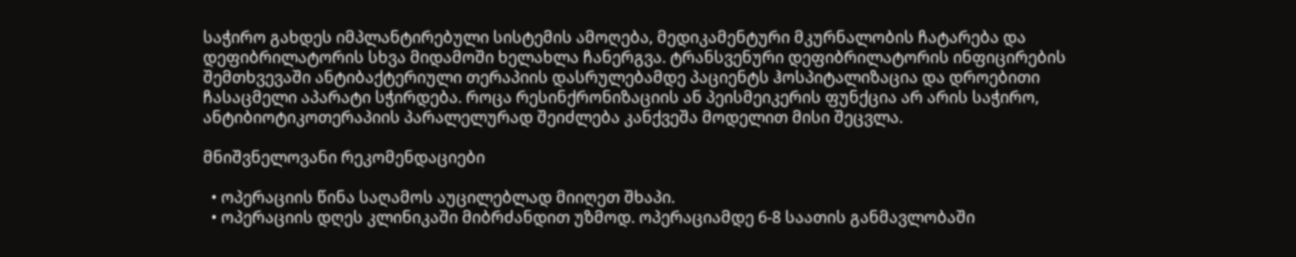საჭირო გახდეს იმპლანტირებული სისტემის ამოღება, მედიკამენტური მკურნალობის ჩატარება და დეფიბრილატორის სხვა მიდამოში ხელახლა ჩანერგვა. ტრანსვენური დეფიბრილატორის ინფიცირების შემთხვევაში ანტიბაქტერიული თერაპიის დასრულებამდე პაციენტს ჰოსპიტალიზაცია და დროებითი ჩასაცმელი აპარატი სჭირდება. როცა რესინქრონიზაციის ან პეისმეიკერის ფუნქცია არ არის საჭირო, ანტიბიოტიკოთერაპიის პარალელურად შეიძლება კანქვეშა მოდელით მისი შეცვლა.

მნიშვნელოვანი რეკომენდაციები

  • ოპერაციის წინა საღამოს აუცილებლად მიიღეთ შხაპი.
  • ოპერაციის დღეს კლინიკაში მიბრძანდით უზმოდ. ოპერაციამდე 6-8 საათის განმავლობაში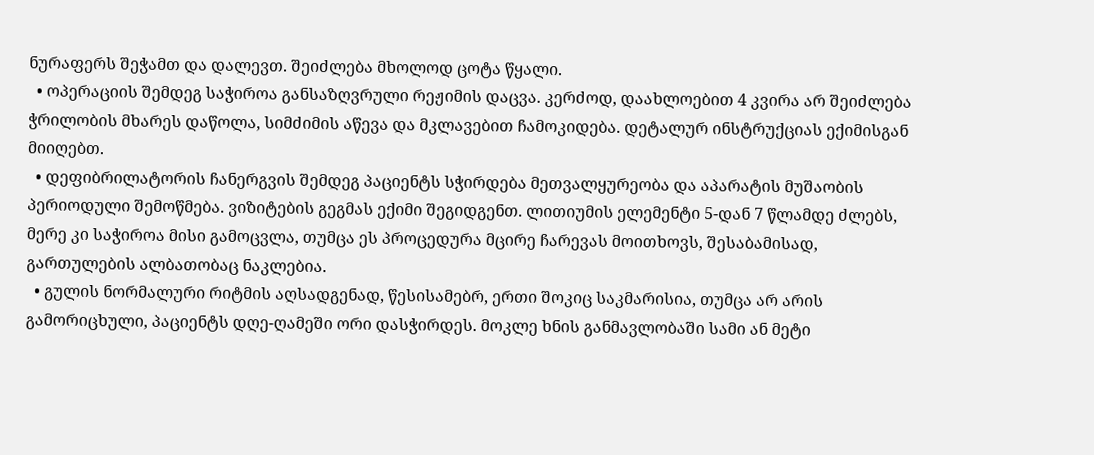ნურაფერს შეჭამთ და დალევთ. შეიძლება მხოლოდ ცოტა წყალი.
  • ოპერაციის შემდეგ საჭიროა განსაზღვრული რეჟიმის დაცვა. კერძოდ, დაახლოებით 4 კვირა არ შეიძლება ჭრილობის მხარეს დაწოლა, სიმძიმის აწევა და მკლავებით ჩამოკიდება. დეტალურ ინსტრუქციას ექიმისგან მიიღებთ.
  • დეფიბრილატორის ჩანერგვის შემდეგ პაციენტს სჭირდება მეთვალყურეობა და აპარატის მუშაობის პერიოდული შემოწმება. ვიზიტების გეგმას ექიმი შეგიდგენთ. ლითიუმის ელემენტი 5-დან 7 წლამდე ძლებს, მერე კი საჭიროა მისი გამოცვლა, თუმცა ეს პროცედურა მცირე ჩარევას მოითხოვს, შესაბამისად, გართულების ალბათობაც ნაკლებია.
  • გულის ნორმალური რიტმის აღსადგენად, წესისამებრ, ერთი შოკიც საკმარისია, თუმცა არ არის გამორიცხული, პაციენტს დღე-ღამეში ორი დასჭირდეს. მოკლე ხნის განმავლობაში სამი ან მეტი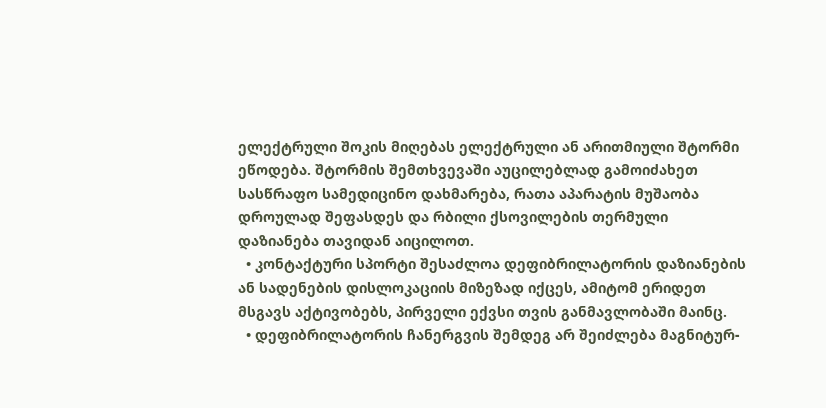ელექტრული შოკის მიღებას ელექტრული ან არითმიული შტორმი ეწოდება. შტორმის შემთხვევაში აუცილებლად გამოიძახეთ სასწრაფო სამედიცინო დახმარება, რათა აპარატის მუშაობა დროულად შეფასდეს და რბილი ქსოვილების თერმული დაზიანება თავიდან აიცილოთ.
  • კონტაქტური სპორტი შესაძლოა დეფიბრილატორის დაზიანების ან სადენების დისლოკაციის მიზეზად იქცეს, ამიტომ ერიდეთ მსგავს აქტივობებს, პირველი ექვსი თვის განმავლობაში მაინც.
  • დეფიბრილატორის ჩანერგვის შემდეგ არ შეიძლება მაგნიტურ-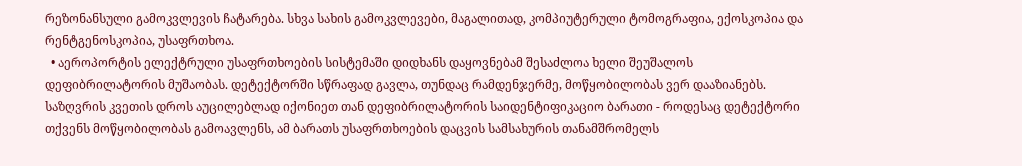რეზონანსული გამოკვლევის ჩატარება. სხვა სახის გამოკვლევები, მაგალითად, კომპიუტერული ტომოგრაფია, ექოსკოპია და რენტგენოსკოპია, უსაფრთხოა.
  • აეროპორტის ელექტრული უსაფრთხოების სისტემაში დიდხანს დაყოვნებამ შესაძლოა ხელი შეუშალოს დეფიბრილატორის მუშაობას. დეტექტორში სწრაფად გავლა, თუნდაც რამდენჯერმე, მოწყობილობას ვერ დააზიანებს. საზღვრის კვეთის დროს აუცილებლად იქონიეთ თან დეფიბრილატორის საიდენტიფიკაციო ბარათი - როდესაც დეტექტორი თქვენს მოწყობილობას გამოავლენს, ამ ბარათს უსაფრთხოების დაცვის სამსახურის თანამშრომელს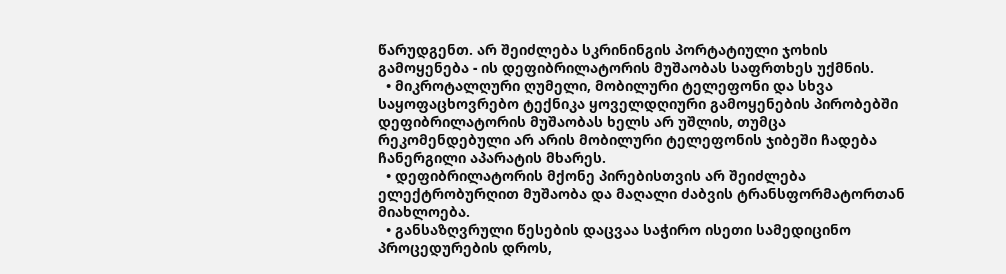წარუდგენთ. არ შეიძლება სკრინინგის პორტატიული ჯოხის გამოყენება - ის დეფიბრილატორის მუშაობას საფრთხეს უქმნის.
  • მიკროტალღური ღუმელი, მობილური ტელეფონი და სხვა საყოფაცხოვრებო ტექნიკა ყოველდღიური გამოყენების პირობებში დეფიბრილატორის მუშაობას ხელს არ უშლის, თუმცა რეკომენდებული არ არის მობილური ტელეფონის ჯიბეში ჩადება ჩანერგილი აპარატის მხარეს.
  • დეფიბრილატორის მქონე პირებისთვის არ შეიძლება ელექტრობურღით მუშაობა და მაღალი ძაბვის ტრანსფორმატორთან მიახლოება.
  • განსაზღვრული წესების დაცვაა საჭირო ისეთი სამედიცინო პროცედურების დროს,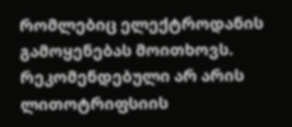რომლებიც ელექტროდანის გამოყენებას მოითხოვს. რეკომენდებული არ არის ლითოტრიფსიის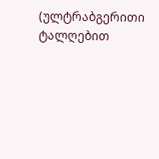(ულტრაბგერითი ტალღებით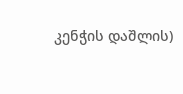კენჭის დაშლის)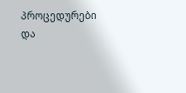პროცედურები და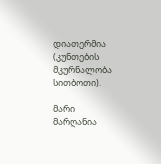დიათერმია (კუნთების მკურნალობა სითბოთი).

მარი მარღანია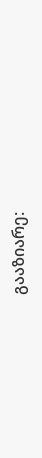გააზიარე: